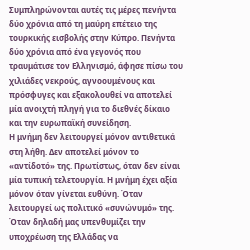Συμπληρώνονται αυτές τις μέρες πενήντα δύο χρόνια από τη μαύρη επέτειο της τουρκικής εισβολής στην Κύπρο. Πενήντα δύο χρόνια από ένα γεγονός που τραυμάτισε τον Ελληνισμό, άφησε πίσω του χιλιάδες νεκρούς, αγνοουμένους και πρόσφυγες και εξακολουθεί να αποτελεί μία ανοιχτή πληγή για το διεθνές δίκαιο και την ευρωπαϊκή συνείδηση.
Η μνήμη δεν λειτουργεί μόνον αντιθετικά στη λήθη. Δεν αποτελεί μόνον το «αντίδοτό» της. Πρωτίστως, όταν δεν είναι μία τυπική τελετουργία. Η μνήμη έχει αξία μόνον όταν γίνεται ευθύνη. Όταν λειτουργεί ως πολιτικό «συνώνυμό» της.
Όταν δηλαδή μας υπενθυμίζει την υποχρέωση της Ελλάδας να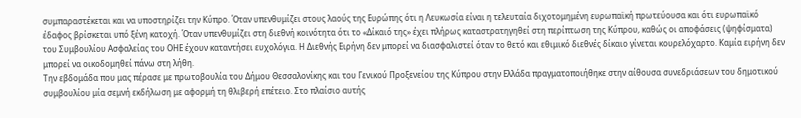συμπαραστέκεται και να υποστηρίζει την Κύπρο. Όταν υπενθυμίζει στους λαούς της Ευρώπης ότι η Λευκωσία είναι η τελευταία διχοτομημένη ευρωπαϊκή πρωτεύουσα και ότι ευρωπαϊκό έδαφος βρίσκεται υπό ξένη κατοχή. Όταν υπενθυμίζει στη διεθνή κοινότητα ότι το «Δίκαιό της» έχει πλήρως καταστρατηγηθεί στη περίπτωση της Κύπρου, καθώς οι αποφάσεις (ψηφίσματα) του Συμβουλίου Ασφαλείας του ΟΗΕ έχουν καταντήσει ευχολόγια. Η Διεθνής Ειρήνη δεν μπορεί να διασφαλιστεί όταν το θετό και εθιμικό διεθνές δίκαιο γίνεται κουρελόχαρτο. Καμία ειρήνη δεν μπορεί να οικοδομηθεί πάνω στη λήθη.
Την εβδομάδα που μας πέρασε με πρωτοβουλία του Δήμου Θεσσαλονίκης και του Γενικού Προξενείου της Κύπρου στην Ελλάδα πραγματοποιήθηκε στην αίθουσα συνεδριάσεων του δημοτικού συμβουλίου μία σεμνή εκδήλωση με αφορμή τη θλιβερή επέτειο. Στο πλαίσιο αυτής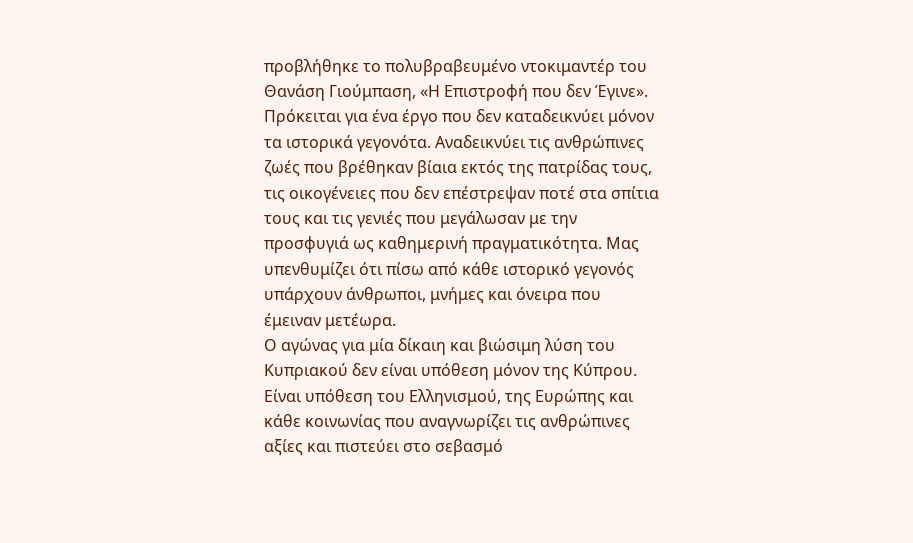προβλήθηκε το πολυβραβευμένο ντοκιμαντέρ του Θανάση Γιούμπαση, «Η Επιστροφή που δεν Έγινε».
Πρόκειται για ένα έργο που δεν καταδεικνύει μόνον τα ιστορικά γεγονότα. Αναδεικνύει τις ανθρώπινες ζωές που βρέθηκαν βίαια εκτός της πατρίδας τους, τις οικογένειες που δεν επέστρεψαν ποτέ στα σπίτια τους και τις γενιές που μεγάλωσαν με την προσφυγιά ως καθημερινή πραγματικότητα. Μας υπενθυμίζει ότι πίσω από κάθε ιστορικό γεγονός υπάρχουν άνθρωποι, μνήμες και όνειρα που έμειναν μετέωρα.
Ο αγώνας για μία δίκαιη και βιώσιμη λύση του Κυπριακού δεν είναι υπόθεση μόνον της Κύπρου. Είναι υπόθεση του Ελληνισμού, της Ευρώπης και κάθε κοινωνίας που αναγνωρίζει τις ανθρώπινες αξίες και πιστεύει στο σεβασμό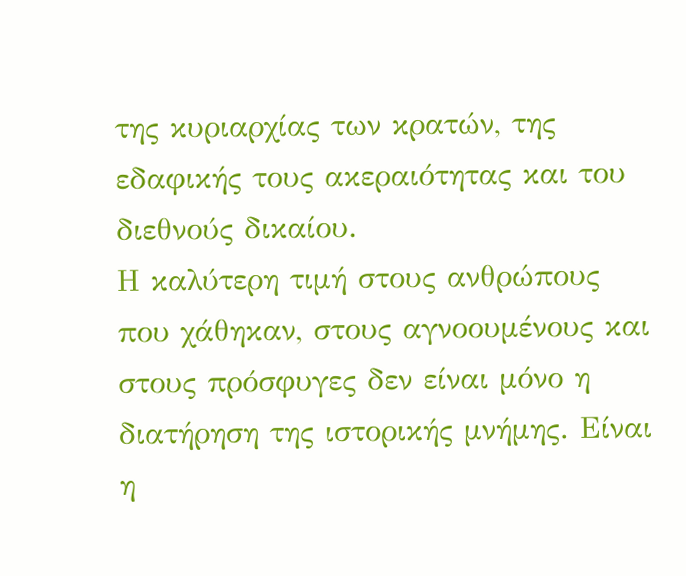της κυριαρχίας των κρατών, της εδαφικής τους ακεραιότητας και του διεθνούς δικαίου.
Η καλύτερη τιμή στους ανθρώπους που χάθηκαν, στους αγνοουμένους και στους πρόσφυγες δεν είναι μόνο η διατήρηση της ιστορικής μνήμης. Είναι η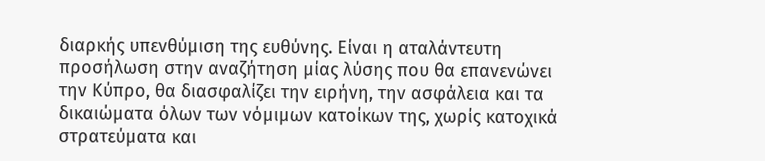διαρκής υπενθύμιση της ευθύνης. Είναι η αταλάντευτη προσήλωση στην αναζήτηση μίας λύσης που θα επανενώνει την Κύπρο, θα διασφαλίζει την ειρήνη, την ασφάλεια και τα δικαιώματα όλων των νόμιμων κατοίκων της, χωρίς κατοχικά στρατεύματα και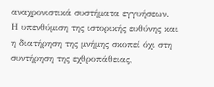αναχρονιστικά συστήματα εγγυήσεων.
Η υπενθύμιση της ιστορικής ευθύνης και η διατήρηση της μνήμης σκοπεί όχι στη συντήρηση της εχθροπάθειας,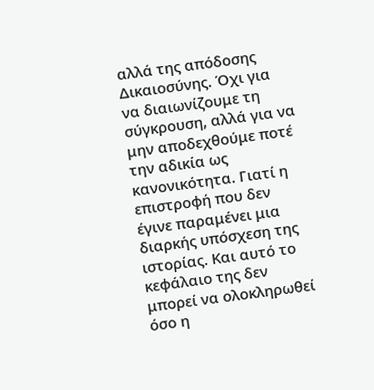αλλά της απόδοσης Δικαιοσύνης. Όχι για να διαιωνίζουμε τη σύγκρουση, αλλά για να μην αποδεχθούμε ποτέ την αδικία ως κανονικότητα. Γιατί η επιστροφή που δεν έγινε παραμένει μια διαρκής υπόσχεση της ιστορίας. Και αυτό το κεφάλαιο της δεν μπορεί να ολοκληρωθεί όσο η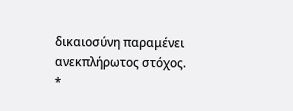δικαιοσύνη παραμένει ανεκπλήρωτος στόχος.
*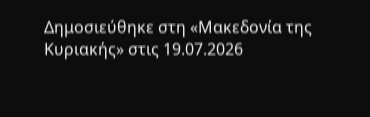Δημοσιεύθηκε στη «Μακεδονία της Κυριακής» στις 19.07.2026